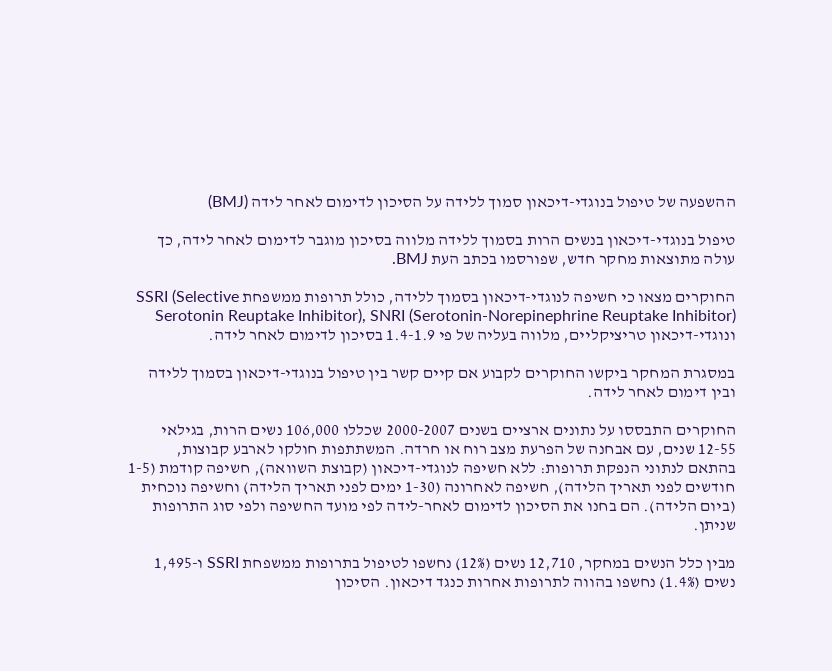ההשפעה של טיפול בנוגדי-דיכאון סמוך ללידה על הסיכון לדימום לאחר לידה (BMJ)

טיפול בנוגדי-דיכאון בנשים הרות בסמוך ללידה מלווה בסיכון מוגבר לדימום לאחר לידה, כך עולה מתוצאות מחקר חדש, שפורסמו בכתב העת BMJ.

החוקרים מצאו כי חשיפה לנוגדי-דיכאון בסמוך ללידה, כולל תרופות ממשפחת SSRI (Selective Serotonin Reuptake Inhibitor), SNRI (Serotonin-Norepinephrine Reuptake Inhibitor) ונוגדי-דיכאון טריציקליים, מלווה בעליה של פי 1.4-1.9 בסיכון לדימום לאחר לידה.

במסגרת המחקר ביקשו החוקרים לקבוע אם קיים קשר בין טיפול בנוגדי-דיכאון בסמוך ללידה ובין דימום לאחר לידה.

החוקרים התבססו על נתונים ארציים בשנים 2000-2007 שכללו 106,000 נשים הרות, בגילאי 12-55 שנים, עם אבחנה של הפרעת מצב רוח או חרדה. המשתתפות חולקו לארבע קבוצות, בהתאם לנתוני הנפקת תרופות: ללא חשיפה לנוגדי-דיכאון (קבוצת השוואה), חשיפה קודמת (1-5 חודשים לפני תאריך הלידה), חשיפה לאחרונה (1-30 ימים לפני תאריך הלידה) וחשיפה נוכחית (ביום הלידה). הם בחנו את הסיכון לדימום לאחר-לידה לפי מועד החשיפה ולפי סוג התרופות שניתן.

מבין כלל הנשים במחקר, 12,710 נשים (12%) נחשפו לטיפול בתרופות ממשפחת SSRI ו-1,495 נשים (1.4%) נחשפו בהווה לתרופות אחרות כנגד דיכאון. הסיכון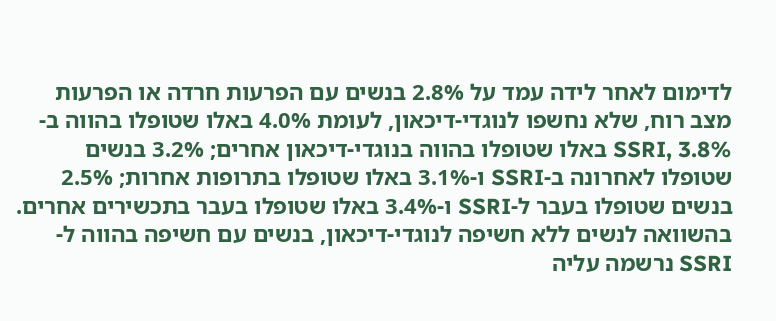לדימום לאחר לידה עמד על 2.8% בנשים עם הפרעות חרדה או הפרעות מצב רוח, שלא נחשפו לנוגדי-דיכאון, לעומת 4.0% באלו שטופלו בהווה ב-SSRI, 3.8% באלו שטופלו בהווה בנוגדי-דיכאון אחרים; 3.2% בנשים שטופלו לאחרונה ב-SSRI ו-3.1% באלו שטופלו בתרופות אחרות; 2.5% בנשים שטופלו בעבר ל-SSRI ו-3.4% באלו שטופלו בעבר בתכשירים אחרים. בהשוואה לנשים ללא חשיפה לנוגדי-דיכאון, בנשים עם חשיפה בהווה ל-SSRI נרשמה עליה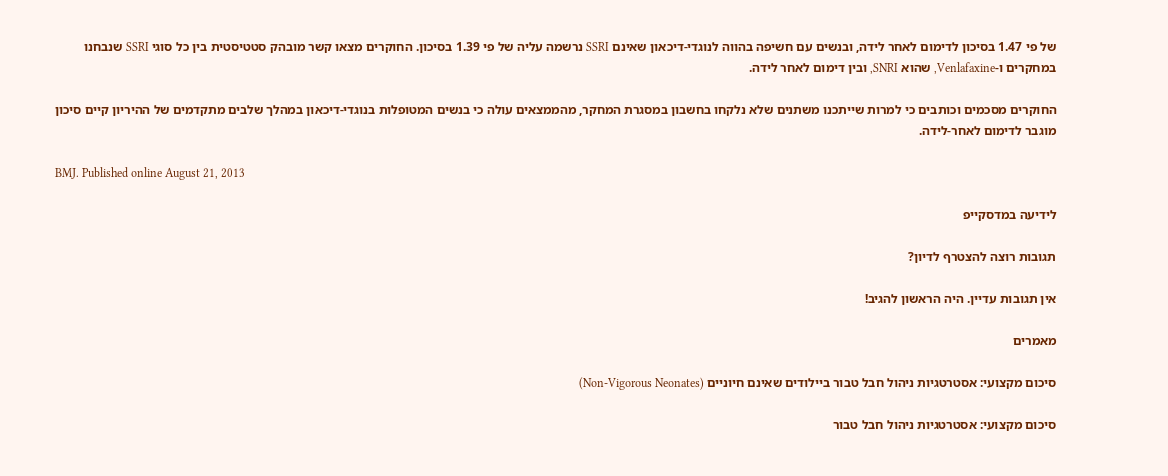של פי 1.47 בסיכון לדימום לאחר לידה, ובנשים עם חשיפה בהווה לנוגדי-דיכאון שאינם SSRI נרשמה עליה של פי 1.39 בסיכון. החוקרים מצאו קשר מובהק סטטיסטית בין כל סוגי SSRI שנבחנו במחקרים ו-Venlafaxine, שהוא SNRI, ובין דימום לאחר לידה.

החוקרים מסכמים וכותבים כי למרות שייתכנו משתנים שלא נלקחו בחשבון במסגרת המחקר, מהממצאים עולה כי בנשים המטופלות בנוגדי-דיכאון במהלך שלבים מתקדמים של ההיריון קיים סיכון מוגבר לדימום לאחר-לידה.

BMJ. Published online August 21, 2013

לידיעה במדסקייפ

תגובות רוצה להצטרף לדיון?

אין תגובות עדיין. היה הראשון להגיב!

מאמרים

סיכום מקצועי: אסטרטגיות ניהול חבל טבור ביילודים שאינם חיוניים (Non-Vigorous Neonates)

סיכום מקצועי: אסטרטגיות ניהול חבל טבור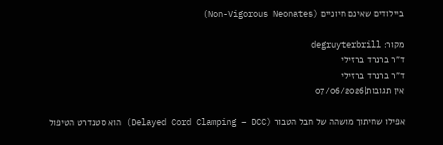ביילודים שאינם חיוניים (Non-Vigorous Neonates)

מקור: degruyterbrill
ד"ר ברנרד ברזילי
ד"ר ברנרד ברזילי
אין תגובות|07/06/2026

אפילו שחיתוך מושהה של חבל הטבור (Delayed Cord Clamping – DCC) הוא סטנדרט הטיפול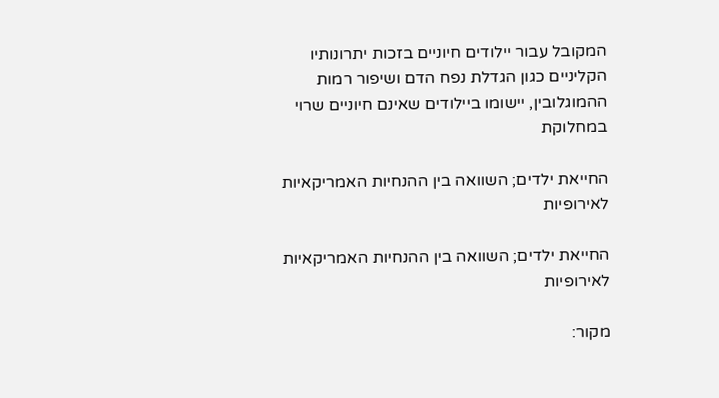המקובל עבור יילודים חיוניים בזכות יתרונותיו הקליניים כגון הגדלת נפח הדם ושיפור רמות ההמוגלובין, יישומו ביילודים שאינם חיוניים שרוי במחלוקת

החייאת ילדים; השוואה בין ההנחיות האמריקאיות לאירופיות

החייאת ילדים; השוואה בין ההנחיות האמריקאיות לאירופיות

מקור: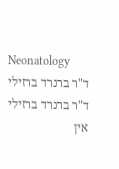Neonatology
ד"ר ברנרד ברזילי
ד"ר ברנרד ברזילי
אין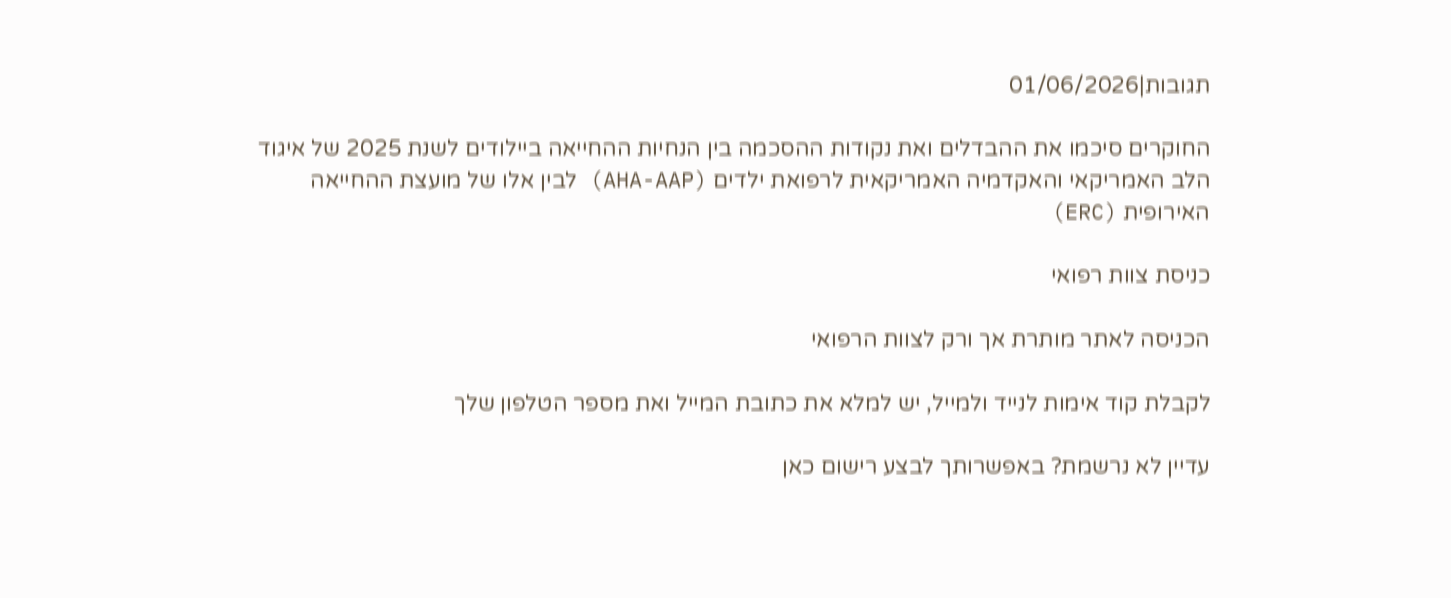תגובות|01/06/2026

החוקרים סיכמו את ההבדלים ואת נקודות ההסכמה בין הנחיות ההחייאה ביילודים לשנת 2025 של איגוד הלב האמריקאי והאקדמיה האמריקאית לרפואת ילדים (AHA-AAP) לבין אלו של מועצת ההחייאה האירופית (ERC)

כניסת צוות רפואי

הכניסה לאתר מותרת אך ורק לצוות הרפואי

לקבלת קוד אימות לנייד ולמייל, יש למלא את כתובת המייל ואת מספר הטלפון שלך

עדיין לא נרשמת? באפשרותך לבצע רישום כאן